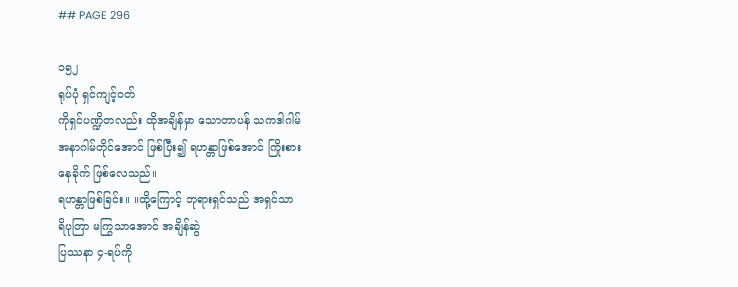## PAGE 296

၁၅၂
ရုပ်ပုံ ရှင်ကျင့်ဝတ်
ကိုရှင်ပဏ္ဍိတလည်း ထိုအချိန်မှာ သောတာပန် သကဒါဂါမ်
အနာဂါမ်တိုင်အောင် ဖြစ်ပြီး၍ ရဟန္တာဖြစ်အောင် ကြိုးစား
နေခိုက် ဖြစ်လေသည်။
ရဟန္တာဖြစ်ခြင်း။ ။ထို့ကြောင့် ဘုရားရှင်သည် အရှင်သာ
ရိပုတြာ မကြွသာအောင် အချိန်ဆွဲ
ပြဿနာ ၄-ရပ်ကို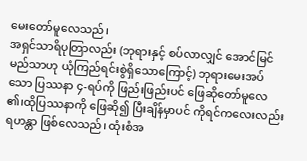မေးတော်မူလေသည်၊
အရှင်သာရိပုတြာလည်း (ဘုရားနှင့် စပ်လာလျှင် အောင်မြင်
မည်သာဟု ယုံကြည်ရင်းစွဲရှိသောကြောင့်) ဘုရားမေးအပ်
သော ပြဿနာ ၄-ရပ်ကို ဖြည်းဖြည်းပင် ဖြေဆိုတော်မူလေ
၏၊ထိုပြဿနာကို ဖြေဆို၍ ပြီးချိန်မှာပင် ကိုရင်ကလေးလည်း
ရဟန္တာ ဖြစ်လေသည်၊ ထုံးစံအ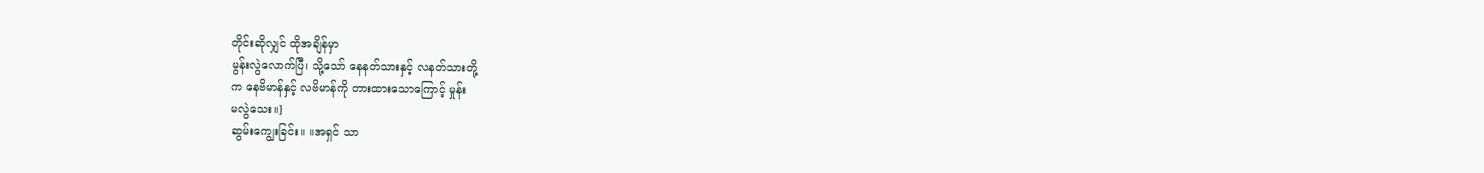တိုင်းဆိုလျှင် ထိုအချိန်မှာ
မွန်းလွဲလောက်ပြီ၊ သို့သော် နေနတ်သားနှင့် လနတ်သားတို့
က နေဗိမာန်နှင့် လဗိမာန်ကို တားထားသောကြောင့် မှုန်း
မလွဲသေး။]
ဆွမ်းကျွေးခြင်း။ ။အရှင် သာ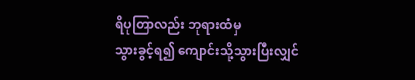ရိပုတြာလည်း ဘုရားထံမှ
သွားခွင့်ရ၍ ကျောင်းသို့သွားပြီးလျှင်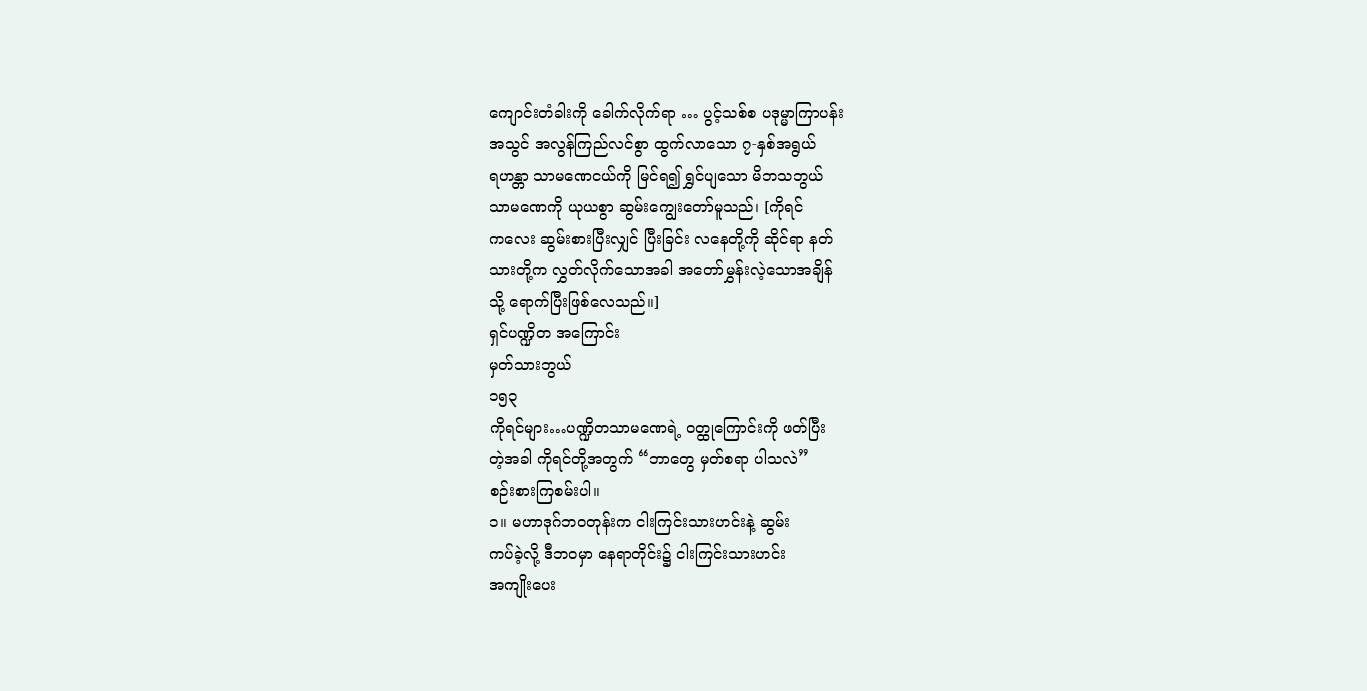ကျောင်းတံခါးကို ခေါက်လိုက်ရာ … ပွင့်သစ်စ ပဒုမ္မာကြာပန်း
အသွင် အလွန်ကြည်လင်စွာ ထွက်လာသော ၇-နှစ်အရွယ်
ရဟန္တာ သာမဏေငယ်ကို မြင်ရ၍ ရွှင်ပျသော မိဘသဘွယ်
သာမဏေကို ယုယစွာ ဆွမ်းကျွေးတော်မူသည်၊ [ကိုရင်
ကလေး ဆွမ်းစားပြီးလျှင် ပြီးခြင်း လနေတို့ကို ဆိုင်ရာ နတ်
သားတို့က လွှတ်လိုက်သောအခါ အတော်မွှန်းလဲ့သောအချိန်
သို့ ရောက်ပြီးဖြစ်လေသည်။]
ရှင်ပဏ္ဍိတ အကြောင်း
မှတ်သားဘွယ်
၁၅၃
ကိုရင်များ…ပဏ္ဍိတသာမဏေရဲ့ ဝတ္ထုကြောင်းကို ဖတ်ပြီး
တဲ့အခါ ကိုရင်တို့အတွက် “ဘာတွေ မှတ်စရာ ပါသလဲ”
စဉ်းစားကြစမ်းပါ။
၁။ မဟာဒုဂ်ဘဝတုန်းက ငါးကြင်းသားဟင်းနဲ့ ဆွမ်း
ကပ်ခဲ့လို့ ဒီဘဝမှာ နေရာတိုင်း၌ ငါးကြင်းသားဟင်း
အကျိုးပေး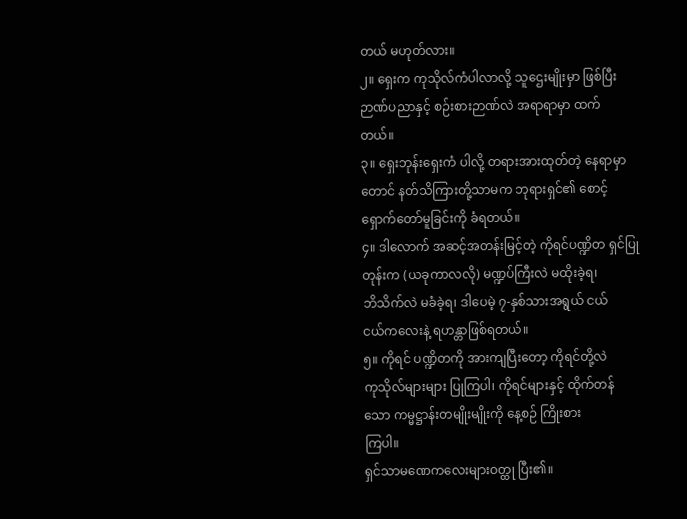တယ် မဟုတ်လား။
၂။ ရှေးက ကုသိုလ်ကံပါလာလို့ သူဌေးမျိုးမှာ ဖြစ်ပြီး
ဉာဏ်ပညာနှင့် စဉ်းစားဉာဏ်လဲ အရာရာမှာ ထက်
တယ်။
၃။ ရှေးဘုန်းရှေးကံ ပါလို့ တရားအားထုတ်တဲ့ နေရာမှာ
တောင် နတ်သိကြားတို့သာမက ဘုရားရှင်၏ စောင့်
ရှောက်တော်မူခြင်းကို ခံရတယ်။
၄။ ဒါလောက် အဆင့်အတန်းမြင့်တဲ့ ကိုရင်ပဏ္ဍိတ ရှင်ပြု
တုန်းက (ယခုကာလလို) မဏ္ဍပ်ကြီးလဲ မထိုးခဲ့ရ၊
ဘိသိက်လဲ မခံခဲ့ရ၊ ဒါပေမဲ့ ၇-နှစ်သားအရွယ် ငယ်
ငယ်ကလေးနဲ့ ရဟန္တာဖြစ်ရတယ်။
၅။ ကိုရင် ပဏ္ဍိတကို အားကျပြီးတော့ ကိုရင်တို့လဲ
ကုသိုလ်များများ ပြုကြပါ၊ ကိုရင်များနှင့် ထိုက်တန်
သော ကမ္မဋ္ဌာန်းတမျိုးမျိုးကို နေ့စဉ် ကြိုးစား
ကြပါ။
ရှင်သာမဏေကလေးများဝတ္ထု ပြီး၏။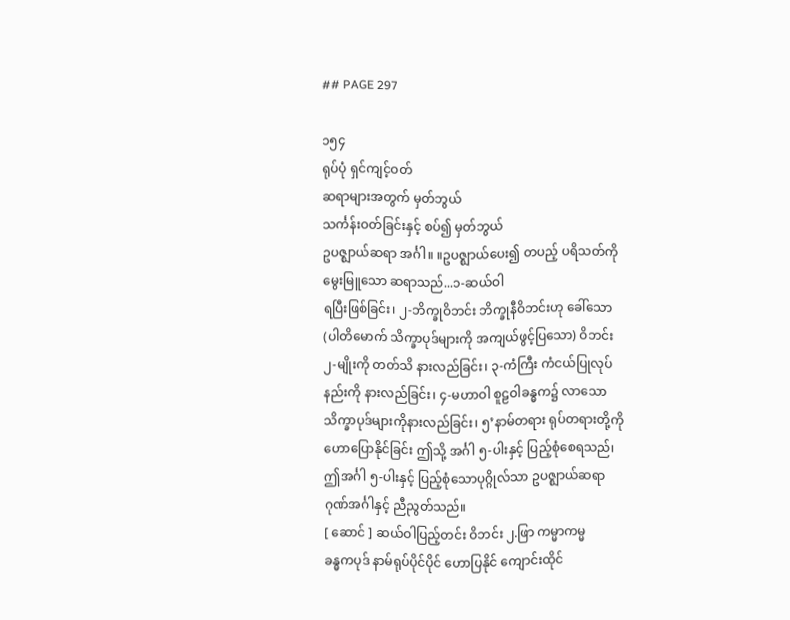## PAGE 297

၁၅၄
ရုပ်ပုံ ရှင်ကျင့်ဝတ်
ဆရာများအတွက် မှတ်ဘွယ်
သင်္ကန်းဝတ်ခြင်းနှင့် စပ်၍ မှတ်ဘွယ်
ဥပဇ္ဈာယ်ဆရာ အင်္ဂါ။ ။ဥပဇ္ဈာယ်ပေး၍ တပည့် ပရိသတ်ကို
မွေးမြူသော ဆရာသည်...၁-ဆယ်ဝါ
ရပြီးဖြစ်ခြင်း၊ ၂-ဘိက္ခုဝိဘင်း ဘိက္ခုနီဝိဘင်းဟု ခေါ်သော
(ပါတိမောက် သိက္ခာပုဒ်များကို အကျယ်ဖွင့်ပြသော) ဝိဘင်း
၂-မျိုးကို တတ်သိ နားလည်ခြင်း၊ ၃-ကံကြီး ကံငယ်ပြုလုပ်
နည်းကို နားလည်ခြင်း၊ ၄-မဟာဝါ စူဠဝါခန္ဓက၌ လာသော
သိက္ခာပုဒ်များကိုနားလည်ခြင်း၊ ၅’နာမ်တရား ရုပ်တရားတို့ကို
ဟောပြောနိုင်ခြင်း ဤသို့ အင်္ဂါ ၅-ပါးနှင့် ပြည့်စုံစေရသည်၊
ဤအင်္ဂါ ၅-ပါးနှင့် ပြည့်စုံသောပုဂ္ဂိုလ်သာ ဥပဇ္ဈာယ်ဆရာ
ဂုဏ်အင်္ဂါနှင့် ညီညွတ်သည်။
[ ဆောင် ] ဆယ်ဝါပြည့်တင်း ဝိဘင်း ၂.ဖြာ ကမ္မာကမ္မ
ခန္ဓကပုဒ် နာမ်ရုပ်ပိုင်ပိုင် ဟောပြနိုင် ကျောင်းထိုင်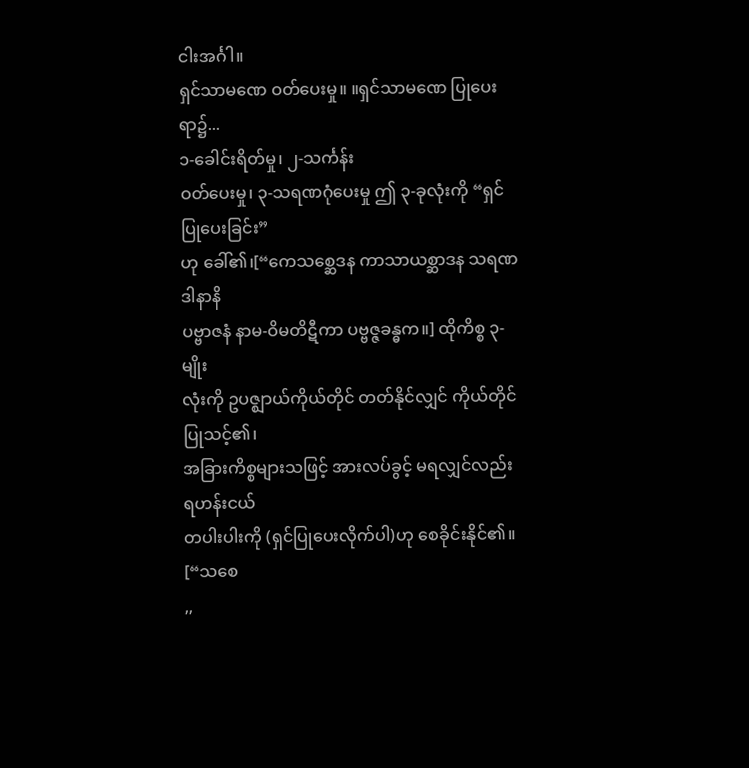ငါးအင်္ဂါ။
ရှင်သာမဏေ ဝတ်ပေးမှု။ ။ရှင်သာမဏေ ပြုပေးရာ၌...
၁-ခေါင်းရိတ်မှု၊ ၂-သင်္ကန်း
ဝတ်ပေးမှု၊ ၃-သရဏဂုံပေးမှု ဤ ၃-ခုလုံးကို “ရှင်ပြုပေးခြင်း”
ဟု ခေါ်၏၊[“ကေသစ္ဆေဒန ကာသာယစ္ဆာဒန သရဏဒါနာနိ
ပဗ္ဗာဇနံ နာမ-ဝိမတိဋီကာ ပဗ္ဗဇ္ဇခန္ဓက။] ထိုကိစ္စ ၃-မျိုး
လုံးကို ဥပဇ္ဈာယ်ကိုယ်တိုင် တတ်နိုင်လျှင် ကိုယ်တိုင် ပြုသင့်၏၊
အခြားကိစ္စများသဖြင့် အားလပ်ခွင့် မရလျှင်လည်း ရဟန်းငယ်
တပါးပါးကို (ရှင်ပြုပေးလိုက်ပါ)ဟု စေခိုင်းနိုင်၏။ [“သစေ
,,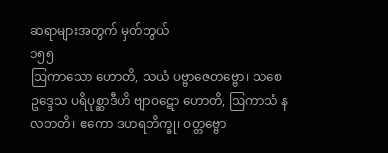ဆရာများအတွက် မှတ်ဘွယ်
၁၅၅
ဩကာသော ဟောတိ, သယံ ပဗ္ဗာဇေတဗ္ဗော၊ သစေ
ဥဒ္ဒေသ ပရိပုစ္ဆာဒီဟိ ဗျာဝဋော ဟောတိ, ဩကာသံ န
လဘတိ၊ ဧကော ဒဟရဘိက္ခု၊ ဝတ္တဗ္ဗော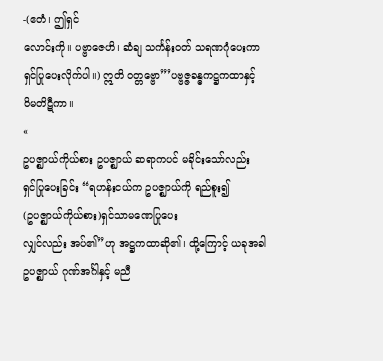-(ဧတံ၊ ဤရှင်
လောင်းကို။ ပဗ္ဗာဇေဟိ၊ ဆံချ သင်္ကန်းဝတ် သရဏဂုံပေးကာ
ရှင်ပြုပေးလိုက်ပါ။) ဣတိ ဝတ္တဗ္ဗော”’ပဗ္ဗဇ္ဇခန္ဓကဋ္ဌကထာနှင့်
ဝိမတိဋီကာ။
«
ဥပဇ္ဈာယ်ကိုယ်စား ဥပဇ္ဈာယ် ဆရာကပင် မခိုင်းသော်လည်း
ရှင်ပြုပေးခြင်း “ရဟန်းငယ်က ဥပဇ္ဈာယ်ကို ရည်စူး၍
(ဥပဇ္ဈာယ်ကိုယ်စား)ရှင်သာမဏေပြုပေး
လျှင်လည်း အပ်၏”ဟု အဋ္ဌကထာဆို၏၊ ထို့ကြောင့် ယခုအခါ
ဥပဇ္ဈာယ် ဂုဏ်အင်္ဂါနှင့် မညီ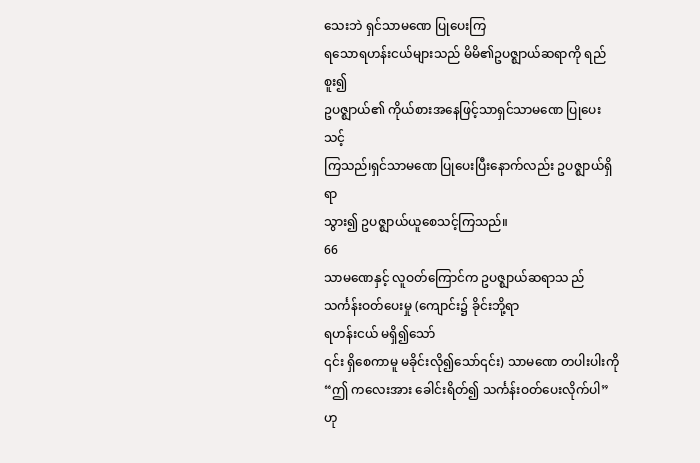သေးဘဲ ရှင်သာမဏေ ပြုပေးကြ
ရသောရဟန်းငယ်များသည် မိမိ၏ဥပဇ္ဈာယ်ဆရာကို ရည်စူး၍
ဥပဇ္ဈာယ်၏ ကိုယ်စားအနေဖြင့်သာရှင်သာမဏေ ပြုပေးသင့်
ကြသည်၊ရှင်သာမဏေ ပြုပေးပြီးနောက်လည်း ဥပဇ္ဈာယ်ရှိရာ
သွား၍ ဥပဇ္ဈာယ်ယူစေသင့်ကြသည်။
66
သာမဏေနှင့် လူဝတ်ကြောင်က ဥပဇ္ဈာယ်ဆရာသ ည်
သင်္ကန်းဝတ်ပေးမှု (ကျောင်း၌ ခိုင်းဘို့ရာ
ရဟန်းငယ် မရှိ၍သော်
၎င်း ရှိစေကာမူ မခိုင်းလို၍သော်၎င်း) သာမဏေ တပါးပါးကို
“ဤ ကလေးအား ခေါင်းရိတ်၍ သင်္ကန်းဝတ်ပေးလိုက်ပါ”ဟု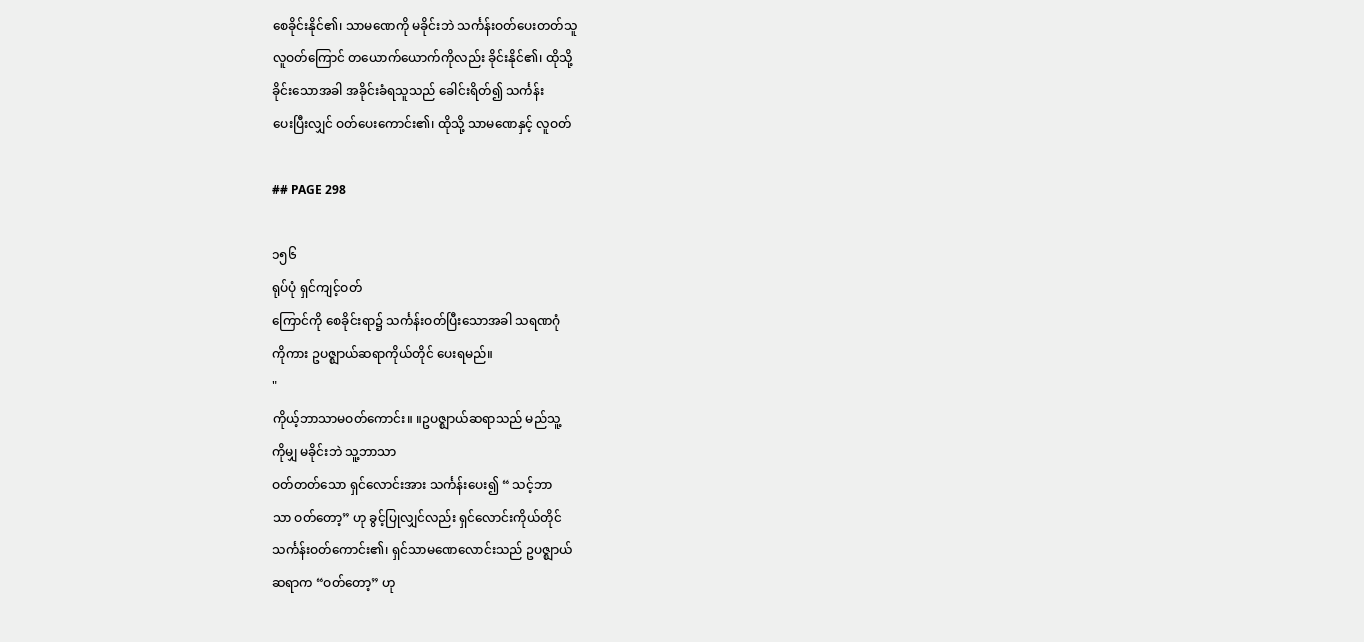စေခိုင်းနိုင်၏၊ သာမဏေကို မခိုင်းဘဲ သင်္ကန်းဝတ်ပေးတတ်သူ
လူဝတ်ကြောင် တယောက်ယောက်ကိုလည်း ခိုင်းနိုင်၏၊ ထိုသို့
ခိုင်းသောအခါ အခိုင်းခံရသူသည် ခေါင်းရိတ်၍ သင်္ကန်း
ပေးပြီးလျှင် ဝတ်ပေးကောင်း၏၊ ထိုသို့ သာမဏေနှင့် လူဝတ်

## PAGE 298

၁၅၆
ရုပ်ပုံ ရှင်ကျင့်ဝတ်
ကြောင်ကို စေခိုင်းရာ၌ သင်္ကန်းဝတ်ပြီးသောအခါ သရဏဂုံ
ကိုကား ဥပဇ္ဈာယ်ဆရာကိုယ်တိုင် ပေးရမည်။
"
ကိုယ့်ဘာသာမဝတ်ကောင်း။ ။ဥပဇ္ဈာယ်ဆရာသည် မည်သူ့
ကိုမျှ မခိုင်းဘဲ သူ့ဘာသာ
ဝတ်တတ်သော ရှင်လောင်းအား သင်္ကန်းပေး၍ “ သင့်ဘာ
သာ ဝတ်တော့” ဟု ခွင့်ပြုလျှင်လည်း ရှင်လောင်းကိုယ်တိုင်
သင်္ကန်းဝတ်ကောင်း၏၊ ရှင်သာမဏေလောင်းသည် ဥပဇ္ဈာယ်
ဆရာက “ဝတ်တော့” ဟု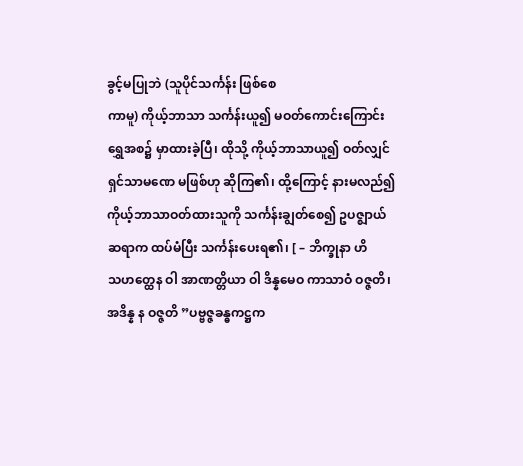ခွင့်မပြုဘဲ (သူပိုင်သင်္ကန်း ဖြစ်စေ
ကာမူ) ကိုယ့်ဘာသာ သင်္ကန်းယူ၍ မဝတ်ကောင်းကြောင်း
ရွှေအစ၌ မှာထားခဲ့ပြီ၊ ထိုသို့ ကိုယ့်ဘာသာယူ၍ ဝတ်လျှင်
ရှင်သာမဏေ မဖြစ်ဟု ဆိုကြ၏၊ ထို့ကြောင့် နားမလည်၍
ကိုယ့်ဘာသာဝတ်ထားသူကို သင်္ကန်းချွတ်စေ၍ ဥပဇ္ဈာယ်
ဆရာက ထပ်မံပြီး သင်္ကန်းပေးရ၏၊ [ – ဘိက္ခုနာ ဟိ
သဟတ္ထေန ဝါ အာဏတ္တိယာ ဝါ ဒိန္နမေဝ ကာသာဝံ ဝဇ္ဇတိ၊
အဒိန္န န ဝဇ္ဇတိ ”ပဗ္ဗဇ္ဇခန္ဓကဋ္ဌက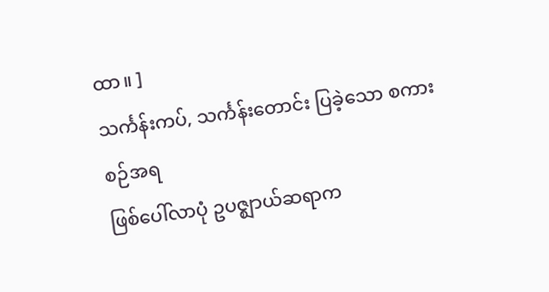ထာ။ ]
သင်္ကန်းကပ်, သင်္ကန်းတောင်း ပြခဲ့သော စကားစဉ်အရ
ဖြစ်ပေါ်လာပုံ ဥပဇ္ဈာယ်ဆရာက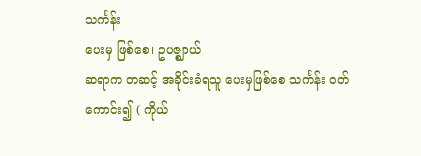သင်္ကန်း
ပေးမှ ဖြစ်စေ၊ ဥပဇ္ဈာယ်
ဆရာက တဆင့် အခိုင်းခံရသူ ပေးမှဖြစ်စေ သင်္ကန်း ဝတ်
ကောင်း၍ ( ကိုယ်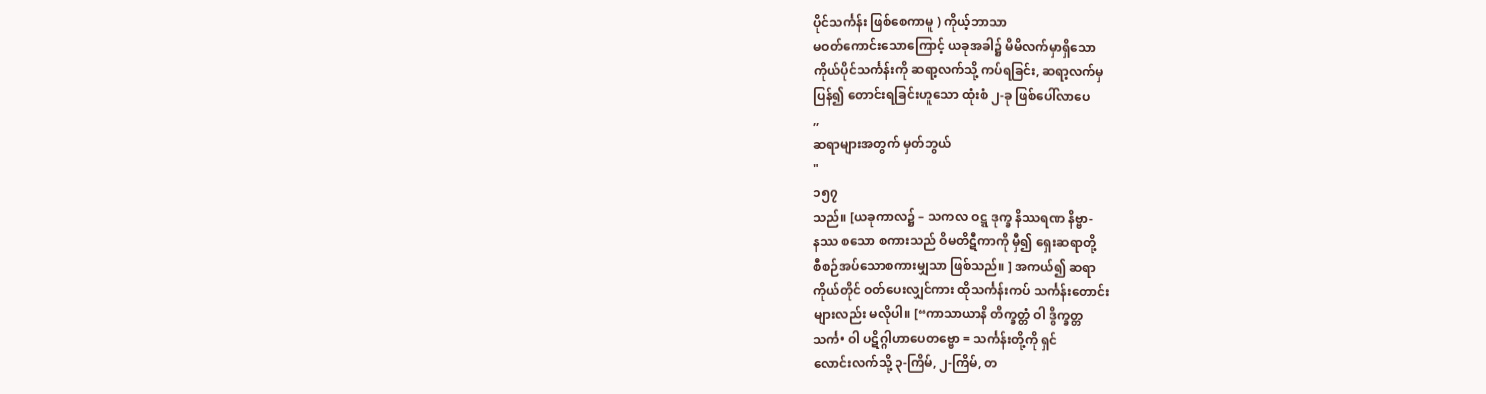ပိုင်သင်္ကန်း ဖြစ်စေကာမူ ) ကိုယ့်ဘာသာ
မဝတ်ကောင်းသောကြောင့် ယခုအခါ၌ မိမိလက်မှာရှိသော
ကိုယ်ပိုင်သင်္ကန်းကို ဆရာ့လက်သို့ ကပ်ရခြင်း, ဆရာ့လက်မှ
ပြန်၍ တောင်းရခြင်းဟူသော ထုံးစံ ၂-ခု ဖြစ်ပေါ်လာပေ
,,
ဆရာများအတွက် မှတ်ဘွယ်
"
၁၅၇
သည်။ [ယခုကာလ၌ – သကလ ဝဋ္ဋ ဒုက္ခ နိဿရဏ နိဗ္ဗာ-
နဿ စသော စကားသည် ဝိမတိဋီကာကို မှီ၍ ရှေးဆရာတို့
စီစဉ်အပ်သောစကားမျှသာ ဖြစ်သည်။ ] အကယ်၍ ဆရာ
ကိုယ်တိုင် ဝတ်ပေးလျှင်ကား ထိုသင်္ကန်းကပ် သင်္ကန်းတောင်း
များလည်း မလိုပါ။ [“ကာသာယာနိ တိက္ခတ္တံ ဝါ ဒွိက္ခတ္တ
သင်္က• ဝါ ပဋိဂ္ဂါဟာပေတဗ္ဗော = သင်္ကန်းတို့ကို ရှင်
လောင်းလက်သို့ ၃-ကြိမ်, ၂-ကြိမ်, တ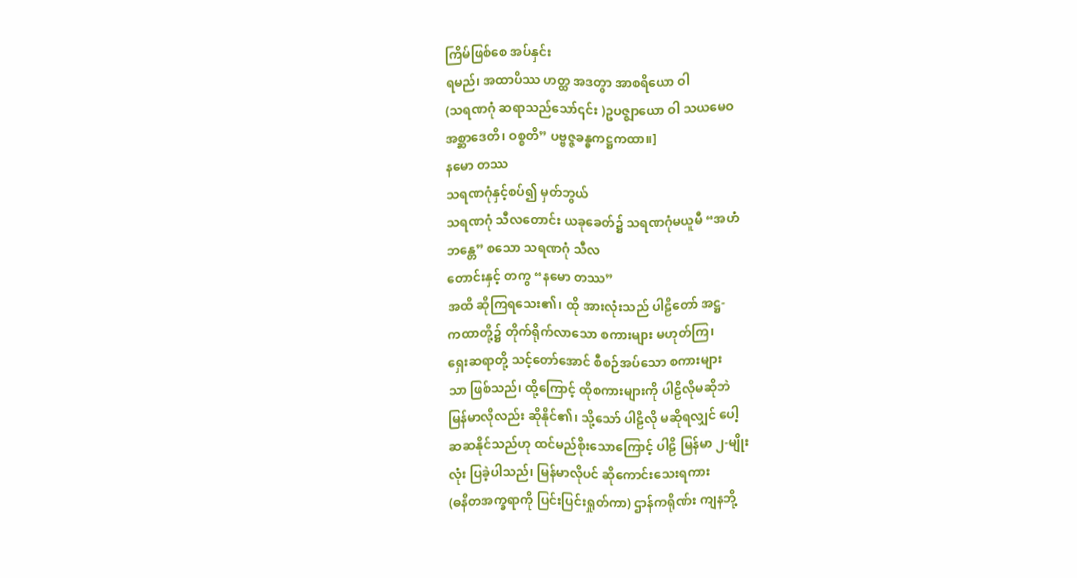ကြိမ်ဖြစ်စေ အပ်နှင်း
ရမည်၊ အထာပိဿ ဟတ္ထ အဒတွာ အာစရိယော ဝါ
(သရဏဂုံ ဆရာသည်သော်၎င်း )ဥပဇ္ဈာယော ဝါ သယမေဝ
အစ္ဆာဒေတိ၊ ဝစ္စတိ” ပဗ္ဗဇ္ဇခန္ဓကဋ္ဌကထာ။]
နမော တဿ
သရဏဂုံနှင့်စပ်၍ မှတ်ဘွယ်
သရဏဂုံ သီလတောင်း ယခုခေတ်၌ သရဏဂုံမယူမီ “အဟံ
ဘန္တေ” စသော သရဏဂုံ သီလ
တောင်းနှင့် တကွ “နမော တဿ”
အထိ ဆိုကြရသေး၏၊ ထို အားလုံးသည် ပါဠိတော် အဋ္ဌ-
ကထာတို့၌ တိုက်ရိုက်လာသော စကားများ မဟုတ်ကြ၊
ရှေးဆရာတို့ သင့်တော်အောင် စီစဉ်အပ်သော စကားများ
သာ ဖြစ်သည်၊ ထို့ကြောင့် ထိုစကားများကို ပါဠိလိုမဆိုဘဲ
မြန်မာလိုလည်း ဆိုနိုင်၏၊ သို့သော် ပါဠိလို မဆိုရလျှင် ပေါ့
ဆဆနိုင်သည်ဟု ထင်မည်စိုးသောကြောင့် ပါဠိ မြန်မာ ၂-မျိုး
လုံး ပြခဲ့ပါသည်၊ မြန်မာလိုပင် ဆိုကောင်းသေးရကား
(ဓနိတအက္ခရာကို ပြင်းပြင်းရှုတ်ကာ) ဌာန်ကရိုဏ်း ကျနဘို့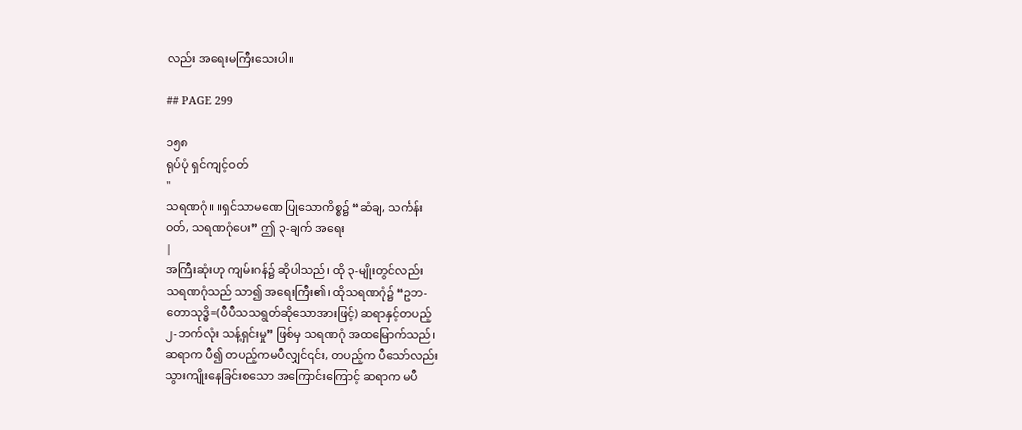လည်း အရေးမကြီးသေးပါ။

## PAGE 299

၁၅၈
ရုပ်ပုံ ရှင်ကျင့်ဝတ်
"
သရဏဂုံ။ ။ရှင်သာမဏေ ပြုသောကိစ္စ၌ “ဆံချ, သင်္ကန်း
ဝတ်, သရဏဂုံပေး” ဤ ၃-ချက် အရေး
|
အကြီးဆုံးဟု ကျမ်းဂန်၌ ဆိုပါသည်၊ ထို ၃-မျိုးတွင်လည်း
သရဏဂုံသည် သာ၍ အရေးကြီး၏၊ ထိုသရဏဂုံ၌ “ဥဘ-
တောသုဒ္ဓိ=(ပီပီသသရွတ်ဆိုသောအားဖြင့်) ဆရာနှင့်တပည့်
၂-ဘက်လုံး သန့်ရှင်းမှု” ဖြစ်မှ သရဏဂုံ အထမြောက်သည်၊
ဆရာက ပီ၍ တပည့်ကမပီလျှင်၎င်း, တပည့်က ပီသော်လည်း
သွားကျိုးနေခြင်းစသော အကြောင်းကြောင့် ဆရာက မပီ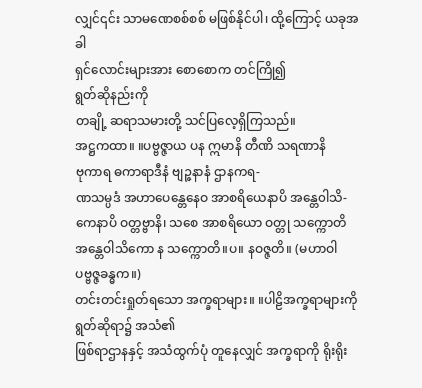လျှင်၎င်း သာမဏေစစ်စစ် မဖြစ်နိုင်ပါ၊ ထို့ကြောင့် ယခုအခါ
ရှင်လောင်းများအား စောစောက တင်ကြို၍
ရွတ်ဆိုနည်းကို
တချို့ ဆရာသမားတို့ သင်ပြလေ့ရှိကြသည်။
အဋ္ဌကထာ။ ။ပဗ္ဗဇ္ဇာယ ပန ဣမာနိ တီဏိ သရဏာနိ
ဗုကာရ ဓကာရာဒီနံ ဗျဉ္ဇနာနံ ဌာနကရ-
ဏသမ္ပဒံ အဟာပေန္တေနေဝ အာစရိယေနာပိ အန္တေ၀ါသိ-
ကေနာပိ ဝတ္တဗ္ဗာနိ၊ သစေ အာစရိယော ဝတ္တု သက္ကောတိ
အန္တေဝါသိကော န သက္ကောတိ။ပ။ နဝဇ္ဇတိ။ (မဟာဝါ
ပဗ္ဗဇ္ဇခန္ဓက။)
တင်းတင်းရှုတ်ရသော အက္ခရာများ။ ။ပါဠိအက္ခရာများကို
ရွတ်ဆိုရာ၌ အသံ၏
ဖြစ်ရာဌာနနှင့် အသံထွက်ပုံ တူနေလျှင် အက္ခရာကို ရိုးရိုး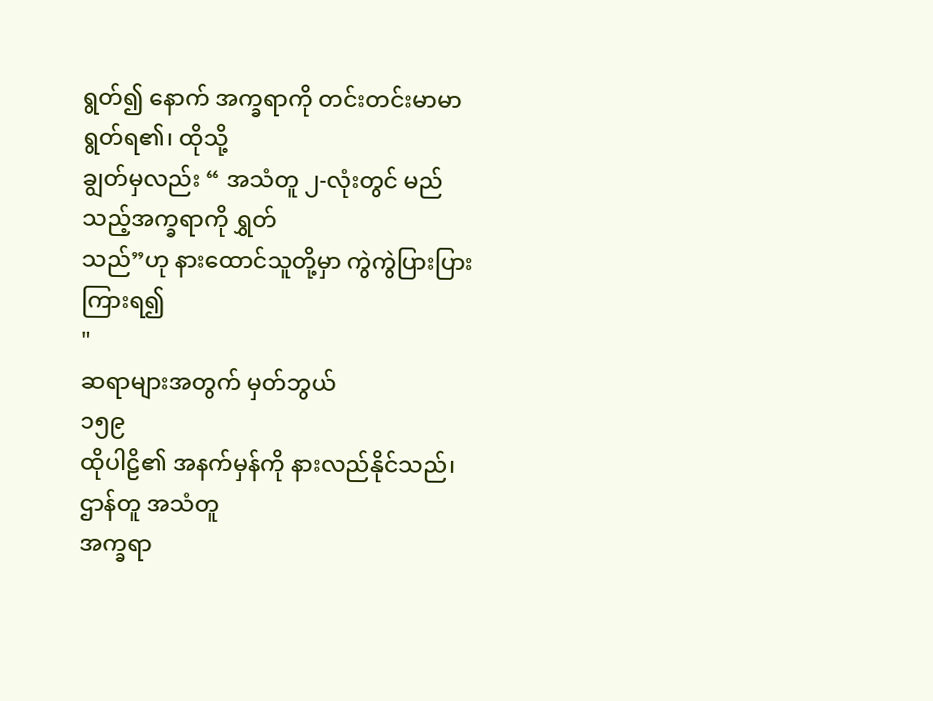ရွတ်၍ နောက် အက္ခရာကို တင်းတင်းမာမာ ရွတ်ရ၏၊ ထိုသို့
ချွတ်မှလည်း “ အသံတူ ၂-လုံးတွင် မည်သည့်အက္ခရာကို ရွှတ်
သည်”ဟု နားထောင်သူတို့မှာ ကွဲကွဲပြားပြား ကြားရ၍
"
ဆရာများအတွက် မှတ်ဘွယ်
၁၅၉
ထိုပါဠိ၏ အနက်မှန်ကို နားလည်နိုင်သည်၊ ဌာန်တူ အသံတူ
အက္ခရာ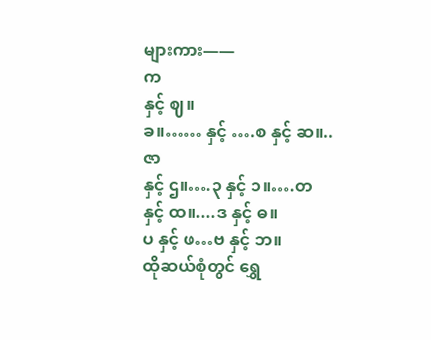များကား——
က
နှင့် ဈ။
ခ။…… နှင့် ….စ နှင့် ဆ။..ဇာ
နှင့် ဌ။….၃ နှင့် ၁။….တ နှင့် ထ။....ဒ နှင့် ဓ။
ပ နှင့် ဖ…ဗ နှင့် ဘ။
ထိုဆယ်စုံတွင် ရွှေ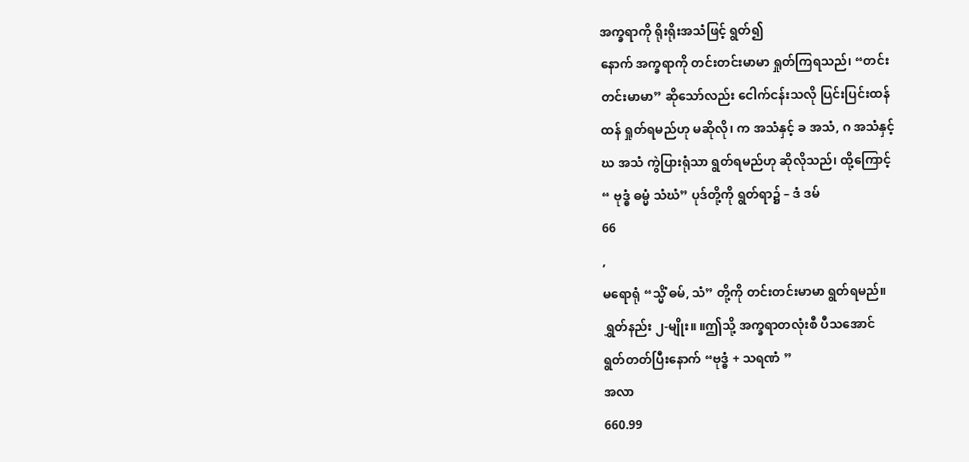အက္ခရာကို ရိုးရိုးအသံဖြင့် ရွတ်၍
နောက် အက္ခရာကို တင်းတင်းမာမာ ရှုတ်ကြရသည်၊ “တင်း
တင်းမာမာ” ဆိုသော်လည်း ငေါက်ငန်းသလို ပြင်းပြင်းထန်
ထန် ရှုတ်ရမည်ဟု မဆိုလို၊ က အသံနှင့် ခ အသံ, ဂ အသံနှင့်
ဃ အသံ ကွဲပြားရုံသာ ရွတ်ရမည်ဟု ဆိုလိုသည်၊ ထို့ကြောင့်
“ ဗုဒ္ဓံ ဓမ္မံ သံဃံ” ပုဒ်တို့ကို ရွတ်ရာ၌ – ဒံ ဒမ်
66
,
မရောရုံ “သ္မိံ ဓမ်, သံ” တို့ကို တင်းတင်းမာမာ ရွတ်ရမည်။
ရွှတ်နည်း ၂-မျိုး။ ။ဤသို့ အက္ခရာတလုံးစီ ပီသအောင်
ရွတ်တတ်ပြီးနောက် “ဗုဒ္ဓံ + သရဏံ ”
အလာ
660.99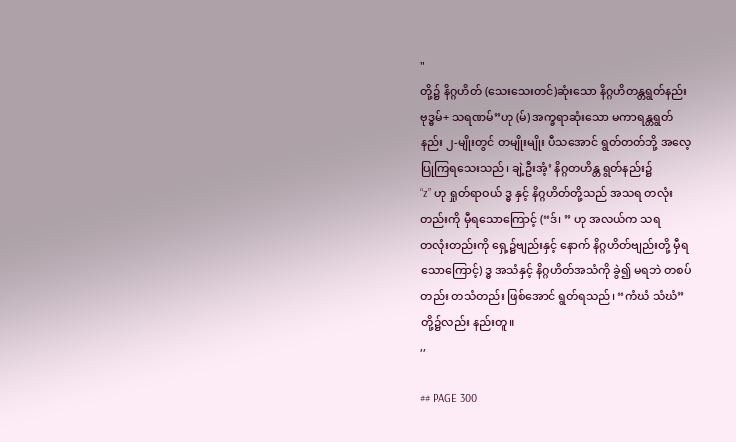"
တို့၌ နိဂ္ဂဟိတ် (သေးသေးတင်)ဆုံးသော နိဂ္ဂဟိတန္တရွတ်နည်း
ဗုဒ္ဓမ်+ သရဏမ်”ဟု (မ်) အက္ခရာဆုံးသော မကာရန္တရွတ်
နည်း ၂-မျိုးတွင် တမျိုးမျိုး ပီသအောင် ရွတ်တတ်ဘို့ အလေ့
ပြုကြရသေးသည်၊ ချဲ့ဦးအံ့’ နိဂ္ဂတဟိန္တ ရွတ်နည်း၌
“z” ဟု ရှုတ်ရာဝယ် ဒ္ဓ နှင့် နိဂ္ဂဟိတ်တို့သည် အသရ တလုံး
တည်းကို မှီရသောကြောင့် (“ဒ်၊ ” ဟု အလယ်က သရ
တလုံးတည်းကို ရှေ့၌ဗျည်းနှင့် နောက် နိဂ္ဂဟိတ်ဗျည်းတို့ မှီရ
သောကြောင့်) ဒ္ဓ အသံနှင့် နိဂ္ဂဟိတ်အသံကို ခွဲ၍ မရဘဲ တစပ်
တည်း တသံတည်း ဖြစ်အောင် ရွတ်ရသည်၊ “ကံဃံ သံဃံ”
တို့၌လည်း နည်းတူ။
,,

## PAGE 300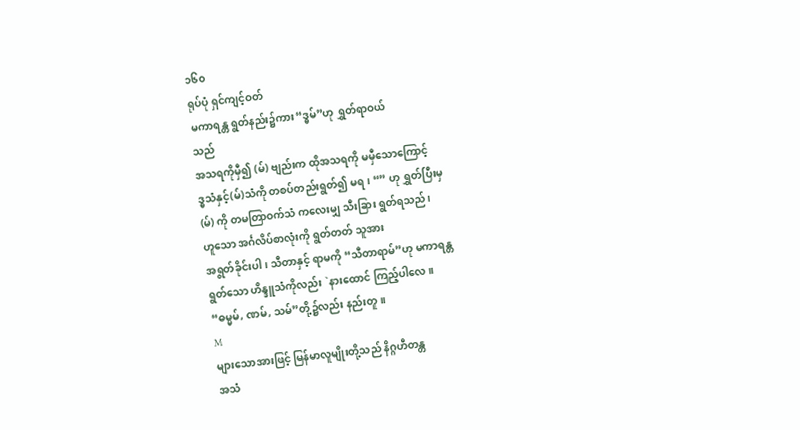၁၆၀
ရုပ်ပုံ ရှင်ကျင့်ဝတ်
မကာရန္တ ရွတ်နည်း၌ကား“ဒ္ဓမ်”ဟု ရွှတ်ရာဝယ်
သည်
အသရကိုမှီ၍ (မ်) ဗျည်းက ထိုအသရကို မမှီသောကြောင့်
ဒ္ဓသံနှင့်(မ်)သံကို တစပ်တည်းရွတ်၍ မရ၊ “” ဟု ရွှတ်ပြီးမှ
(မ်) ကို တမတြာဝက်သံ ကလေးမျှ သီးခြား ရွတ်ရသည်၊
ဟူသော အင်္ဂလိပ်စာလုံးကို ရွတ်တတ် သူအား
အရွတ်ခိုင်းပါ၊ သီတာနှင့် ရာမကို “သီတာရာမ်”ဟု မကာရန္တ
ရွတ်သော ဟိန္ဒူသံကိုလည်း `နားထောင် ကြည့်ပါလေ။
“ဓမ္မမ်, ဏမ်, သမ်”တို့၌လည်း နည်းတူ။
M
များသောအားဖြင့် မြန်မာလူမျိုးတို့သည် နိဂ္ဂဟီတန္တ
အသံ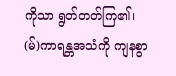ကိုသာ ရွတ်တတ်ကြ၏၊ (မ်)ကာရန္တအသံကို ကျနစွာ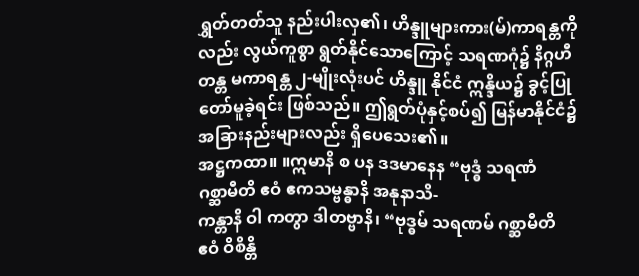ရွှတ်တတ်သူ နည်းပါးလှ၏၊ ဟိန္ဒူများကား(မ်)ကာရန္တကို
လည်း လွယ်ကူစွာ ရွတ်နိုင်သောကြောင့် သရဏဂုံ၌ နိဂ္ဂဟီ
တန္တ မကာရန္တ ၂-မျိုးလုံးပင် ဟိန္ဒူ နိုင်ငံ ဣန္ဒိယ၌ ခွင့်ပြု
တော်မူခဲ့ရင်း ဖြစ်သည်။ ဤရွတ်ပုံနှင့်စပ်၍ မြန်မာနိုင်ငံ၌
အခြားနည်းများလည်း ရှိပေသေး၏။
အဋ္ဌကထာ။ ။ဣမာနိ စ ပန ဒဒမာနေန “ဗုဒ္ဓံ သရဏံ
ဂစ္ဆာမီတိ ဧဝံ ဧကသမ္ဗန္ဓာနိ အနုနာသိ-
ကန္တာနိ ဝါ ကတွာ ဒါတဗ္ဗာနိ၊ “ဗုဒ္ဓမ် သရဏမ် ဂစ္ဆာမီတိ
ဧဝံ ဝိစိန္တိ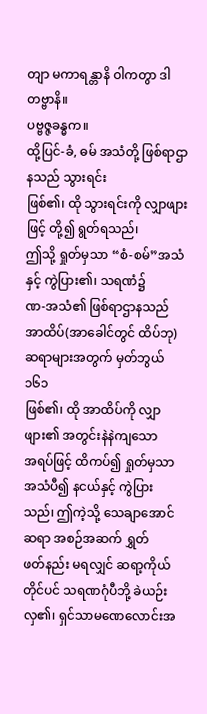တျာ မကာရန္တာနိ ဝါကတွာ ဒါတဗ္ဗာနိ။
ပဗ္ဗဇ္ဇခန္ဓက။
ထို့ပြင်-ခံ, ဓမ် အသံတို့ ဖြစ်ရာဌာနသည် သွားရင်း
ဖြစ်၏၊ ထို သွားရင်းကို လျှာဖျားဖြင့် တို့၍ ရွတ်ရသည်၊
ဤသို့ ရှုတ်မှသာ “စံ-စမ်”အသံနှင့် ကွဲပြား၏၊ သရဏံ၌
ဏ-အသံ၏ ဖြစ်ရာဌာနသည် အာထိပ်(အာခေါင်တွင် ထိပ်ဘု)
ဆရာများအတွက် မှတ်ဘွယ်
၁၆၁
ဖြစ်၏၊ ထို အာထိပ်ကို လျှာဖျား၏ အတွင်းနဲနဲကျသော
အရပ်ဖြင့် ထိကပ်၍ ရှုတ်မှသာ အသံပီ၍ နငယ်နှင့် ကွဲပြား
သည်၊ ဤကဲ့သို့ သေချာအောင် ဆရာ အစဉ်အဆက် ရွှတ်
ဖတ်နည်း မရလျှင် ဆရာ့ကိုယ်တိုင်ပင် သရဏဂုံပီဘို့ ခဲယဉ်း
လှ၏၊ ရှင်သာမဏေလောင်းအ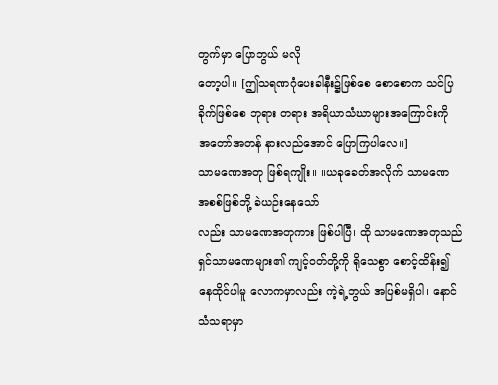တွက်မှာ ပြောဘွယ် မလို
တော့ပါ။ [ဤသရဏဂုံပေးခါနီး၌ဖြစ်စေ စောစောက သင်ပြ
ခိုက်ဖြစ်စေ ဘုရား တရား အရိယာသံဃာများအကြောင်းကို
အတော်အတန် နားလည်အောင် ပြောကြပါလေ။]
သာမဏေအတု ဖြစ်ရကျိုး။ ။ယခုခေတ်အလိုက် သာမဏေ
အစစ်ဖြစ်ဘို့ ခဲယဉ်းနေသော်
လည်း သာမဏေအတုကား ဖြစ်ပါပြီ၊ ထို သာမဏေအတုသည်
ရှင်သာမဏေများ၏ ကျင့်ဝတ်တို့ကို ရိုသေစွာ စောင့်ထိန်း၍
နေထိုင်ပါမူ လောကမှာလည်း ကဲ့ရဲ့ဘွယ် အပြစ်မရှိပါ၊ နောင်
သံသရာမှာ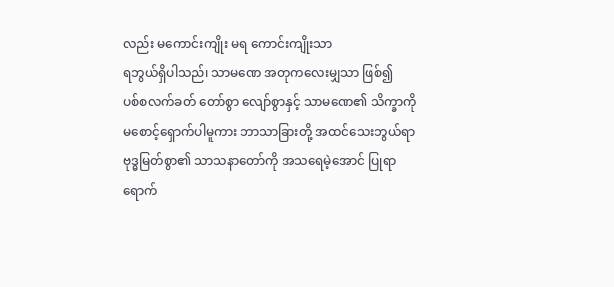လည်း မကောင်းကျိုး မရ ကောင်းကျိုးသာ
ရဘွယ်ရှိပါသည်၊ သာမဏေ အတုကလေးမျှသာ ဖြစ်၍
ပစ်စလက်ခတ် တော်စွာ လျော်စွာနှင့် သာမဏေ၏ သိက္ခာကို
မစောင့်ရှောက်ပါမူကား ဘာသာခြားတို့ အထင်သေးဘွယ်ရာ
ဗုဒ္ဓမြတ်စွာ၏ သာသနာတော်ကို အသရေမဲ့အောင် ပြုရာ
ရောက်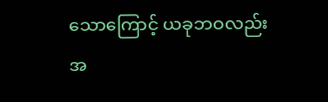သောကြောင့် ယခုဘဝလည်း အ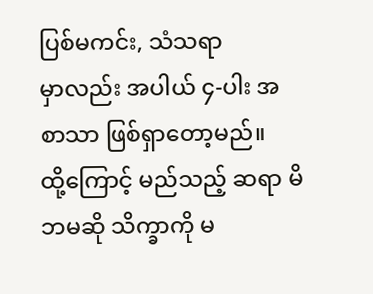ပြစ်မကင်း, သံသရာ
မှာလည်း အပါယ် ၄-ပါး အစာသာ ဖြစ်ရှာတော့မည်။
ထို့ကြောင့် မည်သည့် ဆရာ မိဘမဆို သိက္ခာကို မ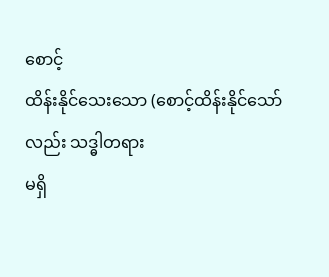စောင့်
ထိန်းနိုင်သေးသော (စောင့်ထိန်းနိုင်သော်လည်း သဒ္ဓါတရား
မရှိ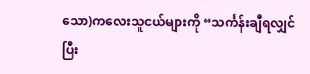သော)ကလေးသူငယ်များကို “သင်္ကန်းချီရလျှင် ပြီး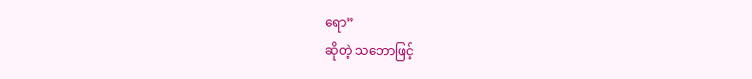ရော”
ဆိုတဲ့ သဘောဖြင့်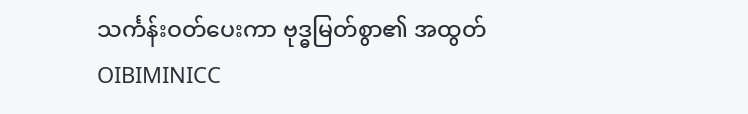သင်္ကန်းဝတ်ပေးကာ ဗုဒ္ဓမြတ်စွာ၏ အထွတ်
OIBIMINICC